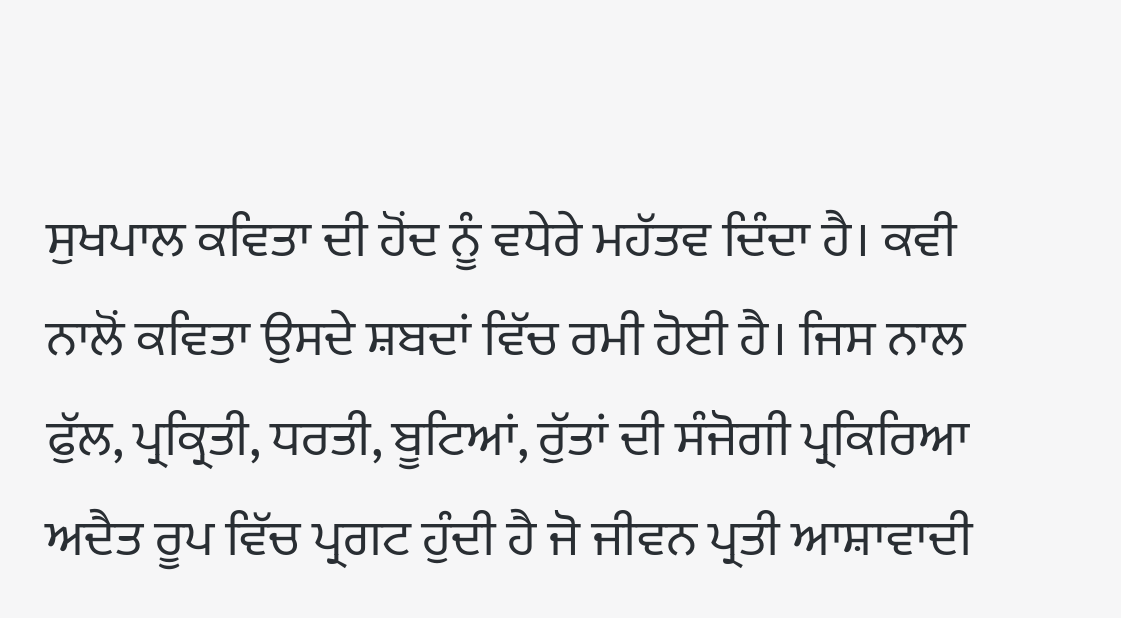ਸੁਖਪਾਲ ਕਵਿਤਾ ਦੀ ਹੋਂਦ ਨੂੰ ਵਧੇਰੇ ਮਹੱਤਵ ਦਿੰਦਾ ਹੈ। ਕਵੀ ਨਾਲੋਂ ਕਵਿਤਾ ਉਸਦੇ ਸ਼ਬਦਾਂ ਵਿੱਚ ਰਮੀ ਹੋਈ ਹੈ। ਜਿਸ ਨਾਲ ਫੁੱਲ, ਪ੍ਰਕ੍ਰਿਤੀ, ਧਰਤੀ, ਬੂਟਿਆਂ, ਰੁੱਤਾਂ ਦੀ ਸੰਜੋਗੀ ਪ੍ਰਕਿਰਿਆ ਅਦੈਤ ਰੂਪ ਵਿੱਚ ਪ੍ਰਗਟ ਹੁੰਦੀ ਹੈ ਜੋ ਜੀਵਨ ਪ੍ਰਤੀ ਆਸ਼ਾਵਾਦੀ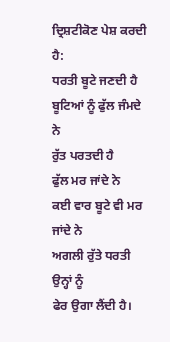ਦ੍ਰਿਸ਼ਟੀਕੋਣ ਪੇਸ਼ ਕਰਦੀ ਹੈ:
ਧਰਤੀ ਬੂਟੇ ਜਣਦੀ ਹੈ
ਬੂਟਿਆਂ ਨੂੰ ਫੁੱਲ ਜੰਮਦੇ ਨੇ
ਰੁੱਤ ਪਰਤਦੀ ਹੈ
ਫੁੱਲ ਮਰ ਜਾਂਦੇ ਨੇ
ਕਈ ਵਾਰ ਬੂਟੇ ਵੀ ਮਰ ਜਾਂਦੇ ਨੇ
ਅਗਲੀ ਰੁੱਤੇ ਧਰਤੀ ਉਨ੍ਹਾਂ ਨੂੰ
ਫੇਰ ਉਗਾ ਲੈਂਦੀ ਹੈ।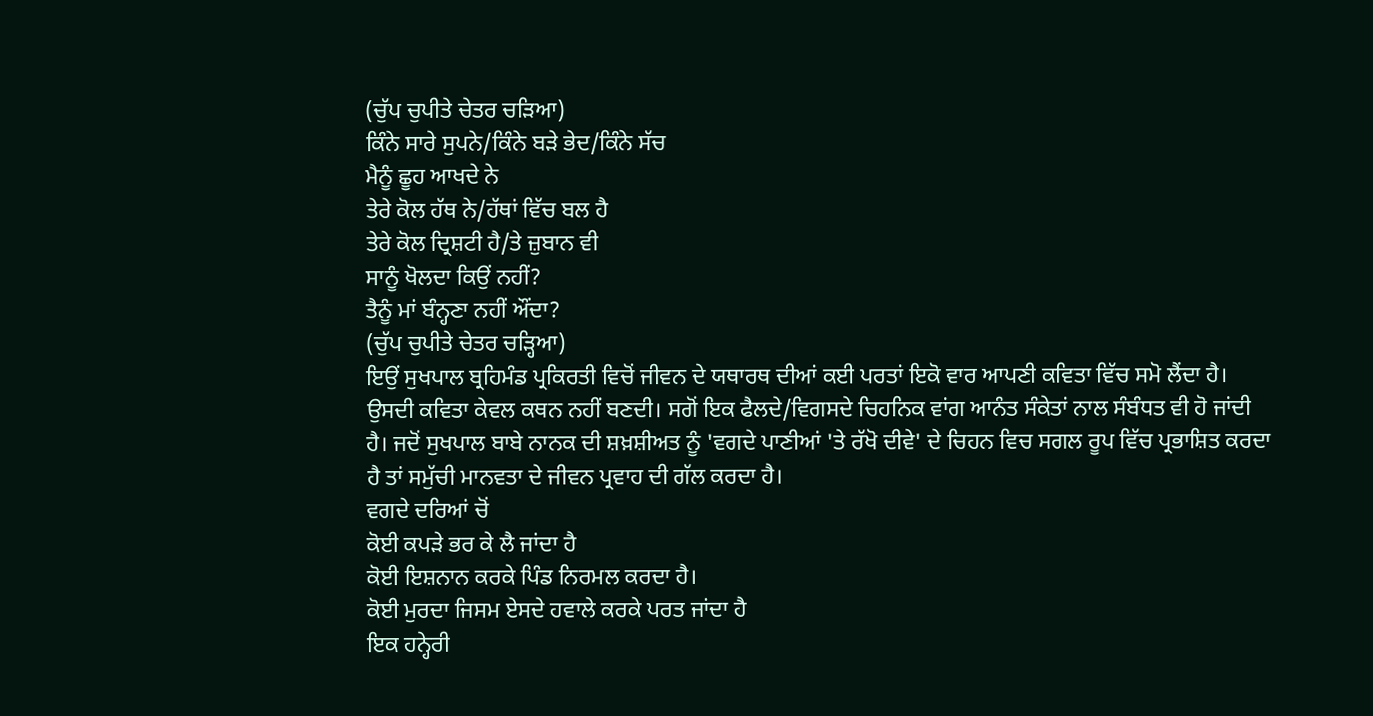(ਚੁੱਪ ਚੁਪੀਤੇ ਚੇਤਰ ਚੜਿਆ)
ਕਿੰਨੇ ਸਾਰੇ ਸੁਪਨੇ/ਕਿੰਨੇ ਬੜੇ ਭੇਦ/ਕਿੰਨੇ ਸੱਚ
ਮੈਨੂੰ ਛੂਹ ਆਖਦੇ ਨੇ
ਤੇਰੇ ਕੋਲ ਹੱਥ ਨੇ/ਹੱਥਾਂ ਵਿੱਚ ਬਲ ਹੈ
ਤੇਰੇ ਕੋਲ ਦ੍ਰਿਸ਼ਟੀ ਹੈ/ਤੇ ਜ਼ੁਬਾਨ ਵੀ
ਸਾਨੂੰ ਖੋਲਦਾ ਕਿਉਂ ਨਹੀਂ?
ਤੈਨੂੰ ਮਾਂ ਬੰਨ੍ਹਣਾ ਨਹੀਂ ਔਂਦਾ?
(ਚੁੱਪ ਚੁਪੀਤੇ ਚੇਤਰ ਚੜ੍ਹਿਆ)
ਇਉਂ ਸੁਖਪਾਲ ਬ੍ਰਹਿਮੰਡ ਪ੍ਰਕਿਰਤੀ ਵਿਚੋਂ ਜੀਵਨ ਦੇ ਯਥਾਰਥ ਦੀਆਂ ਕਈ ਪਰਤਾਂ ਇਕੋ ਵਾਰ ਆਪਣੀ ਕਵਿਤਾ ਵਿੱਚ ਸਮੋ ਲੈਂਦਾ ਹੈ। ਉਸਦੀ ਕਵਿਤਾ ਕੇਵਲ ਕਥਨ ਨਹੀਂ ਬਣਦੀ। ਸਗੋਂ ਇਕ ਫੈਲਦੇ/ਵਿਗਸਦੇ ਚਿਹਨਿਕ ਵਾਂਗ ਆਨੰਤ ਸੰਕੇਤਾਂ ਨਾਲ ਸੰਬੰਧਤ ਵੀ ਹੋ ਜਾਂਦੀ ਹੈ। ਜਦੋਂ ਸੁਖਪਾਲ ਬਾਬੇ ਨਾਨਕ ਦੀ ਸ਼ਖ਼ਸ਼ੀਅਤ ਨੂੰ 'ਵਗਦੇ ਪਾਣੀਆਂ 'ਤੇ ਰੱਖੋ ਦੀਵੇ' ਦੇ ਚਿਹਨ ਵਿਚ ਸਗਲ ਰੂਪ ਵਿੱਚ ਪ੍ਰਭਾਸ਼ਿਤ ਕਰਦਾ ਹੈ ਤਾਂ ਸਮੁੱਚੀ ਮਾਨਵਤਾ ਦੇ ਜੀਵਨ ਪ੍ਰਵਾਹ ਦੀ ਗੱਲ ਕਰਦਾ ਹੈ।
ਵਗਦੇ ਦਰਿਆਂ ਚੋਂ
ਕੋਈ ਕਪੜੇ ਭਰ ਕੇ ਲੈ ਜਾਂਦਾ ਹੈ
ਕੋਈ ਇਸ਼ਨਾਨ ਕਰਕੇ ਪਿੰਡ ਨਿਰਮਲ ਕਰਦਾ ਹੈ।
ਕੋਈ ਮੁਰਦਾ ਜਿਸਮ ਏਸਦੇ ਹਵਾਲੇ ਕਰਕੇ ਪਰਤ ਜਾਂਦਾ ਹੈ
ਇਕ ਹਨ੍ਹੇਰੀ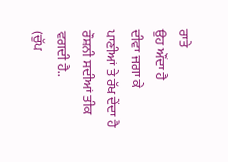ਰਾਤੇ
ਉਹ ਔਂਦਾ ਹੈ
ਦੀਵਾ ਜਗਾ ਕੇ
ਪਾਣੀਆਂ ਤੇ ਰੱਖ ਦੇਂਦਾ ਹੈ
ਰੌਸ਼ਨੀ ਸਦੀਆਂ ਤੀਕ ਵਗਦੀ ਹੈ..
(ਚੁੱਪ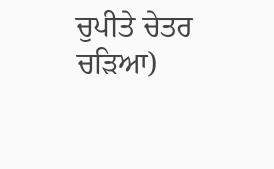ਚੁਪੀਤੇ ਚੇਤਰ ਚੜਿਆ)